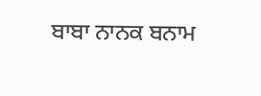ਬਾਬਾ ਨਾਨਕ ਬਨਾਮ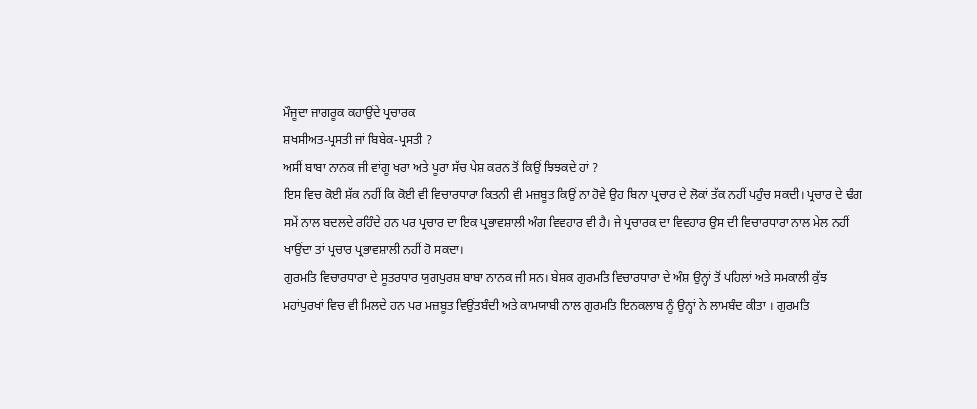ਮੌਜੂਦਾ ਜਾਗਰੂਕ ਕਹਾਉਂਦੇ ਪ੍ਰਚਾਰਕ
ਸ਼ਖਸੀਅਤ-ਪ੍ਰਸਤੀ ਜਾਂ ਬਿਬੇਕ-ਪ੍ਰਸਤੀ ?
ਅਸੀਂ ਬਾਬਾ ਨਾਨਕ ਜੀ ਵਾਂਗੂ ਖਰਾ ਅਤੇ ਪੂਰਾ ਸੱਚ ਪੇਸ਼ ਕਰਨ ਤੋਂ ਕਿਉਂ ਝਿਝਕਦੇ ਹਾਂ ?
ਇਸ ਵਿਚ ਕੋਈ ਸ਼ੱਕ ਨਹੀਂ ਕਿ ਕੋਈ ਵੀ ਵਿਚਾਰਧਾਰਾ ਕਿਤਨੀ ਵੀ ਮਜ਼ਬੂਤ ਕਿਉਂ ਨਾ ਹੋਵੇ ਉਹ ਬਿਨਾ ਪ੍ਰਚਾਰ ਦੇ ਲੋਕਾਂ ਤੱਕ ਨਹੀਂ ਪਹੁੰਚ ਸਕਦੀ। ਪ੍ਰਚਾਰ ਦੇ ਢੰਗ ਸਮੇਂ ਨਾਲ ਬਦਲਦੇ ਰਹਿੰਦੇ ਹਨ ਪਰ ਪ੍ਰਚਾਰ ਦਾ ਇਕ ਪ੍ਰਭਾਵਸ਼ਾਲੀ ਅੰਗ ਵਿਵਹਾਰ ਵੀ ਹੈ। ਜੇ ਪ੍ਰਚਾਰਕ ਦਾ ਵਿਵਹਾਰ ਉਸ ਦੀ ਵਿਚਾਰਧਾਰਾ ਨਾਲ ਮੇਲ ਨਹੀਂ ਖਾਉਂਦਾ ਤਾਂ ਪ੍ਰਚਾਰ ਪ੍ਰਭਾਵਸ਼ਾਲੀ ਨਹੀਂ ਹੋ ਸਕਦਾ।
ਗੁਰਮਤਿ ਵਿਚਾਰਧਾਰਾ ਦੇ ਸੂਤਰਧਾਰ ਯੁਗਪੁਰਸ਼ ਬਾਬਾ ਨਾਨਕ ਜੀ ਸਨ। ਬੇਸ਼ਕ ਗੁਰਮਤਿ ਵਿਚਾਰਧਾਰਾ ਦੇ ਅੰਸ਼ ਉਨ੍ਹਾਂ ਤੋਂ ਪਹਿਲਾਂ ਅਤੇ ਸਮਕਾਲੀ ਕੁੱਝ ਮਹਾਂਪੁਰਖਾਂ ਵਿਚ ਵੀ ਮਿਲਦੇ ਹਨ ਪਰ ਮਜ਼ਬੂਤ ਵਿਉਂਤਬੰਦੀ ਅਤੇ ਕਾਮਯਾਬੀ ਨਾਲ ਗੁਰਮਤਿ ਇਨਕਲਾਬ ਨੂੰ ਉਨ੍ਹਾਂ ਨੇ ਲਾਮਬੰਦ ਕੀਤਾ । ਗੁਰਮਤਿ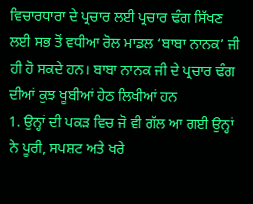ਵਿਚਾਰਧਾਰਾ ਦੇ ਪ੍ਰਚਾਰ ਲਈ ਪ੍ਰਚਾਰ ਢੰਗ ਸਿੱਖਣ ਲਈ ਸਭ ਤੋਂ ਵਧੀਆ ਰੋਲ ਮਾਡਲ ‘ਬਾਬਾ ਨਾਨਕ’ ਜੀ ਹੀ ਹੋ ਸਕਦੇ ਹਨ। ਬਾਬਾ ਨਾਨਕ ਜੀ ਦੇ ਪ੍ਰਚਾਰ ਢੰਗ ਦੀਆਂ ਕੁਝ ਖੂਬੀਆਂ ਹੇਠ ਲਿਖੀਆਂ ਹਨ
1. ਉਨ੍ਹਾਂ ਦੀ ਪਕੜ ਵਿਚ ਜੋ ਵੀ ਗੱਲ ਆ ਗਈ ਉਨ੍ਹਾਂ ਨੇ ਪੂਰੀ, ਸਪਸ਼ਟ ਅਤੇ ਖਰੇ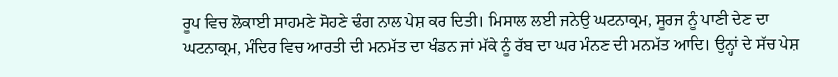ਰੂਪ ਵਿਚ ਲੋਕਾਈ ਸਾਹਮਣੇ ਸੋਹਣੇ ਢੰਗ ਨਾਲ ਪੇਸ਼ ਕਰ ਦਿਤੀ। ਮਿਸਾਲ ਲਈ ਜਨੇਉ ਘਟਨਾਕ੍ਰਮ, ਸੂਰਜ ਨੂੰ ਪਾਣੀ ਦੇਣ ਦਾ ਘਟਨਾਕ੍ਰਮ, ਮੰਦਿਰ ਵਿਚ ਆਰਤੀ ਦੀ ਮਨਮੱਤ ਦਾ ਖੰਡਨ ਜਾਂ ਮੱਕੇ ਨੂੰ ਰੱਬ ਦਾ ਘਰ ਮੰਨਣ ਦੀ ਮਨਮੱਤ ਆਦਿ। ਉਨ੍ਹਾਂ ਦੇ ਸੱਚ ਪੇਸ਼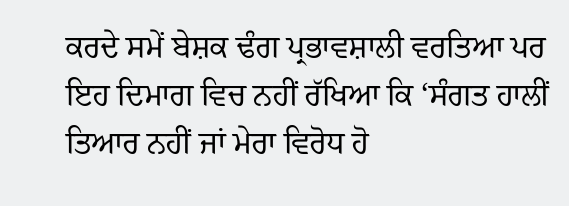ਕਰਦੇ ਸਮੇਂ ਬੇਸ਼ਕ ਢੰਗ ਪ੍ਰਭਾਵਸ਼ਾਲੀ ਵਰਤਿਆ ਪਰ ਇਹ ਦਿਮਾਗ ਵਿਚ ਨਹੀਂ ਰੱਖਿਆ ਕਿ ‘ਸੰਗਤ ਹਾਲੀਂ ਤਿਆਰ ਨਹੀਂ ਜਾਂ ਮੇਰਾ ਵਿਰੋਧ ਹੋ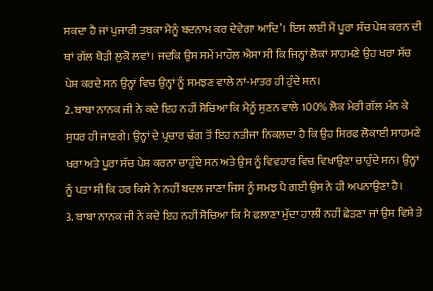ਸਕਦਾ ਹੈ ਜਾਂ ਪੁਜਾਰੀ ਤਬਕਾ ਮੈਨੂੰ ਬਦਨਾਮ ਕਰ ਦੇਵੇਗਾ ਆਦਿ’। ਇਸ ਲਈ ਮੈਂ ਪੂਰਾ ਸੱਚ ਪੇਸ਼ ਕਰਨ ਦੀ ਥਾਂ ਗੱਲ ਥੋੜੀ ਲੁਕੋ ਲਵਾਂ। ਜਦਕਿ ਉਸ ਸਮੇਂ ਮਾਹੌਲ ਐਸਾ ਸੀ ਕਿ ਜਿਨ੍ਹਾਂ ਲੋਕਾਂ ਸਾਹਮਣੇ ਉਹ ਖਰਾ ਸੱਚ ਪੇਸ਼ ਕਰਦੇ ਸਨ ਉਨ੍ਹਾਂ ਵਿਚ ਉਨ੍ਹਾਂ ਨੂੰ ਸਮਝਣ ਵਾਲੇ ਨਾਂ-ਮਾਤਰ ਹੀ ਹੁੰਦੇ ਸਨ।
2. ਬਾਬਾ ਨਾਨਕ ਜੀ ਨੇ ਕਦੇ ਇਹ ਨਹੀਂ ਸੋਚਿਆ ਕਿ ਮੈਨੂੰ ਸੁਣਨ ਵਾਲੇ 100% ਲੋਕ ਮੇਰੀ ਗੱਲ ਮੰਨ ਕੇ ਸੁਧਰ ਹੀ ਜਾਣਗੇ। ਉਨ੍ਹਾਂ ਦੇ ਪ੍ਰਚਾਰ ਢੰਗ ਤੋਂ ਇਹ ਨਤੀਜਾ ਨਿਕਲਦਾ ਹੈ ਕਿ ਉਹ ਸਿਰਫ ਲੋਕਾਈ ਸਾਹਮਣੇ ਖਰਾ ਅਤੇ ਪੂਰਾ ਸੱਚ ਪੇਸ਼ ਕਰਨਾ ਚਾਹੁੰਦੇ ਸਨ ਅਤੇ ਉਸ ਨੂੰ ਵਿਵਹਾਰ ਵਿਚ ਵਿਖਾਉਣਾ ਚਾਹੁੰਦੇ ਸਨ। ਉਨ੍ਹਾਂ ਨੂੰ ਪਤਾ ਸੀ ਕਿ ਹਰ ਕਿਸੇ ਨੇ ਨਹੀਂ ਬਦਲ ਜਾਣਾ ਜਿਸ ਨੂੰ ਸਮਝ ਪੈ ਗਈ ਉਸ ਨੇ ਹੀ ਅਪਨਾਉਣਾ ਹੈ।
3. ਬਾਬਾ ਨਾਨਕ ਜੀ ਨੇ ਕਦੇ ਇਹ ਨਹੀਂ ਸੋਚਿਆ ਕਿ ਮੈ ਫਲਾਣਾ ਮੁੱਦਾ ਹਾਲੀਂ ਨਹੀਂ ਛੇੜਣਾ ਜਾਂ ਉਸ ਵਿਸ਼ੇ ਤੇ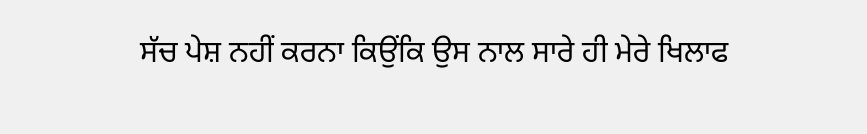ਸੱਚ ਪੇਸ਼ ਨਹੀਂ ਕਰਨਾ ਕਿਉਂਕਿ ਉਸ ਨਾਲ ਸਾਰੇ ਹੀ ਮੇਰੇ ਖਿਲਾਫ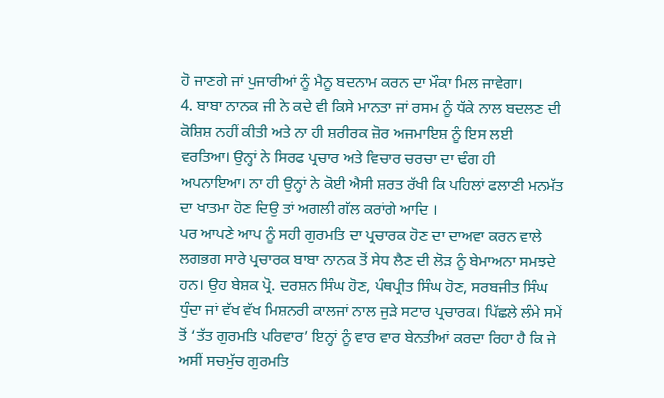ਹੋ ਜਾਣਗੇ ਜਾਂ ਪੁਜਾਰੀਆਂ ਨੂੰ ਮੈਨੂ ਬਦਨਾਮ ਕਰਨ ਦਾ ਮੌਕਾ ਮਿਲ ਜਾਵੇਗਾ।
4. ਬਾਬਾ ਨਾਨਕ ਜੀ ਨੇ ਕਦੇ ਵੀ ਕਿਸੇ ਮਾਨਤਾ ਜਾਂ ਰਸਮ ਨੂੰ ਧੱਕੇ ਨਾਲ ਬਦਲਣ ਦੀ ਕੋਸ਼ਿਸ਼ ਨਹੀਂ ਕੀਤੀ ਅਤੇ ਨਾ ਹੀ ਸ਼ਰੀਰਕ ਜ਼ੋਰ ਅਜਮਾਇਸ਼ ਨੂੰ ਇਸ ਲਈ ਵਰਤਿਆ। ਉਨ੍ਹਾਂ ਨੇ ਸਿਰਫ ਪ੍ਰਚਾਰ ਅਤੇ ਵਿਚਾਰ ਚਰਚਾ ਦਾ ਢੰਗ ਹੀ ਅਪਨਾਇਆ। ਨਾ ਹੀ ਉਨ੍ਹਾਂ ਨੇ ਕੋਈ ਐਸੀ ਸ਼ਰਤ ਰੱਖੀ ਕਿ ਪਹਿਲਾਂ ਫਲਾਣੀ ਮਨਮੱਤ ਦਾ ਖਾਤਮਾ ਹੋਣ ਦਿਉ ਤਾਂ ਅਗਲੀ ਗੱਲ ਕਰਾਂਗੇ ਆਦਿ ।
ਪਰ ਆਪਣੇ ਆਪ ਨੂੰ ਸਹੀ ਗੁਰਮਤਿ ਦਾ ਪ੍ਰਚਾਰਕ ਹੋਣ ਦਾ ਦਾਅਵਾ ਕਰਨ ਵਾਲੇ ਲਗਭਗ ਸਾਰੇ ਪ੍ਰਚਾਰਕ ਬਾਬਾ ਨਾਨਕ ਤੋਂ ਸੇਧ ਲੈਣ ਦੀ ਲੋੜ ਨੂੰ ਬੇਮਾਅਨਾ ਸਮਝਦੇ ਹਨ। ਉਹ ਬੇਸ਼ਕ ਪ੍ਰੋ. ਦਰਸ਼ਨ ਸਿੰਘ ਹੋਣ, ਪੰਥਪ੍ਰੀਤ ਸਿੰਘ ਹੋਣ, ਸਰਬਜੀਤ ਸਿੰਘ ਧੁੰਦਾ ਜਾਂ ਵੱਖ ਵੱਖ ਮਿਸ਼ਨਰੀ ਕਾਲਜਾਂ ਨਾਲ ਜੁੜੇ ਸਟਾਰ ਪ੍ਰਚਾਰਕ। ਪਿੱਛਲੇ ਲੰਮੇ ਸਮੇਂ ਤੋਂ ‘ਤੱਤ ਗੁਰਮਤਿ ਪਰਿਵਾਰ’ ਇਨ੍ਹਾਂ ਨੂੰ ਵਾਰ ਵਾਰ ਬੇਨਤੀਆਂ ਕਰਦਾ ਰਿਹਾ ਹੈ ਕਿ ਜੇ ਅਸੀਂ ਸਚਮੁੱਚ ਗੁਰਮਤਿ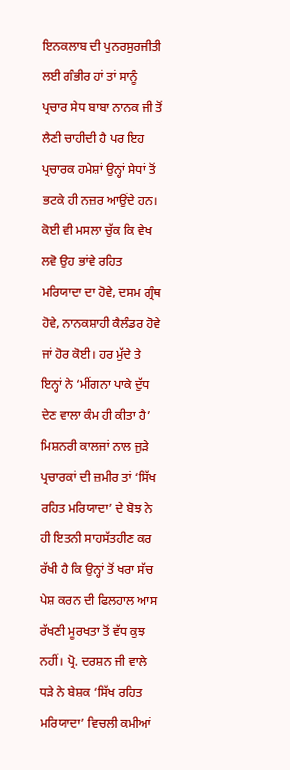ਇਨਕਲਾਬ ਦੀ ਪੁਨਰਸੁਰਜੀਤੀ ਲਈ ਗੰਭੀਰ ਹਾਂ ਤਾਂ ਸਾਨੂੰ ਪ੍ਰਚਾਰ ਸੇਧ ਬਾਬਾ ਨਾਨਕ ਜੀ ਤੋਂ ਲੈਣੀ ਚਾਹੀਦੀ ਹੈ ਪਰ ਇਹ ਪ੍ਰਚਾਰਕ ਹਮੇਸ਼ਾਂ ਉਨ੍ਹਾਂ ਸੇਧਾਂ ਤੋਂ ਭਟਕੇ ਹੀ ਨਜ਼ਰ ਆਉਂਦੇ ਹਨ। ਕੋਈ ਵੀ ਮਸਲਾ ਚੁੱਕ ਕਿ ਵੇਖ ਲਵੋ ਉਹ ਭਾਂਵੇ ਰਹਿਤ ਮਰਿਯਾਦਾ ਦਾ ਹੋਵੇ, ਦਸਮ ਗ੍ਰੰਥ ਹੋਵੇ, ਨਾਨਕਸ਼ਾਹੀ ਕੈਲੰਡਰ ਹੋਵੇ ਜਾਂ ਹੋਰ ਕੋਈ। ਹਰ ਮੁੱਦੇ ਤੇ ਇਨ੍ਹਾਂ ਨੇ ‘ਮੀਂਗਨਾ ਪਾਕੇ ਦੁੱਧ ਦੇਣ ਵਾਲਾ ਕੰਮ ਹੀ ਕੀਤਾ ਹੈ’ ਮਿਸ਼ਨਰੀ ਕਾਲਜਾਂ ਨਾਲ ਜੁੜੇ ਪ੍ਰਚਾਰਕਾਂ ਦੀ ਜ਼ਮੀਰ ਤਾਂ ‘ਸਿੱਖ ਰਹਿਤ ਮਰਿਯਾਦਾ’ ਦੇ ਬੋਝ ਨੇ ਹੀ ਇਤਨੀ ਸਾਹਸੱਤਹੀਣ ਕਰ ਰੱਖੀ ਹੈ ਕਿ ਉਨ੍ਹਾਂ ਤੋਂ ਖਰਾ ਸੱਚ ਪੇਸ਼ ਕਰਨ ਦੀ ਫਿਲਹਾਲ ਆਸ ਰੱਖਣੀ ਮੂਰਖਤਾ ਤੋਂ ਵੱਧ ਕੁਝ ਨਹੀਂ। ਪ੍ਰੋ. ਦਰਸ਼ਨ ਜੀ ਵਾਲੇ ਧੜੇ ਨੇ ਬੇਸ਼ਕ ‘ਸਿੱਖ ਰਹਿਤ ਮਰਿਯਾਦਾ’ ਵਿਚਲੀ ਕਮੀਆਂ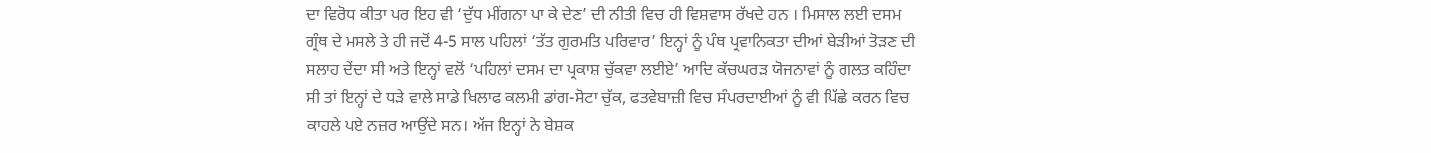ਦਾ ਵਿਰੋਧ ਕੀਤਾ ਪਰ ਇਹ ਵੀ ‘ਦੁੱਧ ਮੀਂਗਨਾ ਪਾ ਕੇ ਦੇਣ’ ਦੀ ਨੀਤੀ ਵਿਚ ਹੀ ਵਿਸ਼ਵਾਸ ਰੱਖਦੇ ਹਨ । ਮਿਸਾਲ ਲਈ ਦਸਮ ਗ੍ਰੰਥ ਦੇ ਮਸਲੇ ਤੇ ਹੀ ਜਦੋਂ 4-5 ਸਾਲ ਪਹਿਲਾਂ ‘ਤੱਤ ਗੁਰਮਤਿ ਪਰਿਵਾਰ’ ਇਨ੍ਹਾਂ ਨੂੰ ਪੰਥ ਪ੍ਰਵਾਨਿਕਤਾ ਦੀਆਂ ਬੇੜੀਆਂ ਤੋੜਣ ਦੀ ਸਲਾਹ ਦੇਂਦਾ ਸੀ ਅਤੇ ਇਨ੍ਹਾਂ ਵਲੋਂ ‘ਪਹਿਲਾਂ ਦਸਮ ਦਾ ਪ੍ਰਕਾਸ਼ ਚੁੱਕਵਾ ਲਈਏ’ ਆਦਿ ਕੱਚਘਰੜ ਯੋਜਨਾਵਾਂ ਨੂੰ ਗਲਤ ਕਹਿੰਦਾ ਸੀ ਤਾਂ ਇਨ੍ਹਾਂ ਦੇ ਧੜੇ ਵਾਲੇ ਸਾਡੇ ਖਿਲਾਫ ਕਲਮੀ ਡਾਂਗ-ਸੋਟਾ ਚੁੱਕ, ਫਤਵੇਬਾਜ਼ੀ ਵਿਚ ਸੰਪਰਦਾਈਆਂ ਨੂੰ ਵੀ ਪਿੱਛੇ ਕਰਨ ਵਿਚ ਕਾਹਲੇ ਪਏ ਨਜ਼ਰ ਆਉਂਦੇ ਸਨ। ਅੱਜ ਇਨ੍ਹਾਂ ਨੇ ਬੇਸ਼ਕ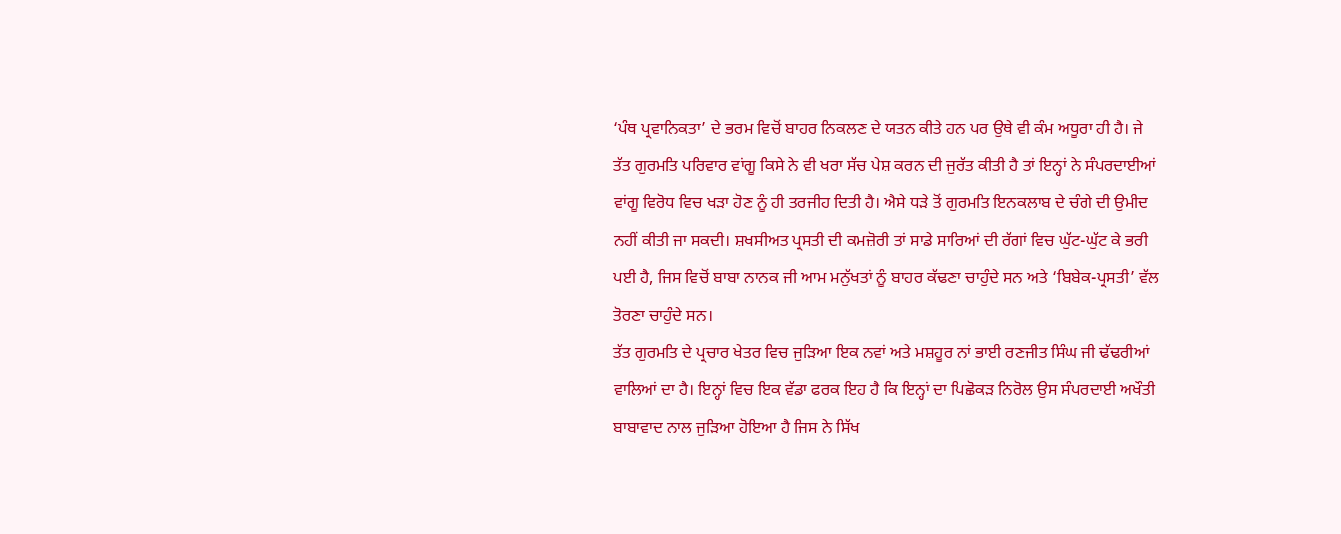‘ਪੰਥ ਪ੍ਰਵਾਨਿਕਤਾ’ ਦੇ ਭਰਮ ਵਿਚੋਂ ਬਾਹਰ ਨਿਕਲਣ ਦੇ ਯਤਨ ਕੀਤੇ ਹਨ ਪਰ ਉਥੇ ਵੀ ਕੰਮ ਅਧੂਰਾ ਹੀ ਹੈ। ਜੇ ਤੱਤ ਗੁਰਮਤਿ ਪਰਿਵਾਰ ਵਾਂਗੂ ਕਿਸੇ ਨੇ ਵੀ ਖਰਾ ਸੱਚ ਪੇਸ਼ ਕਰਨ ਦੀ ਜੁਰੱਤ ਕੀਤੀ ਹੈ ਤਾਂ ਇਨ੍ਹਾਂ ਨੇ ਸੰਪਰਦਾਈਆਂ ਵਾਂਗੂ ਵਿਰੋਧ ਵਿਚ ਖੜਾ ਹੋਣ ਨੂੰ ਹੀ ਤਰਜੀਹ ਦਿਤੀ ਹੈ। ਐਸੇ ਧੜੇ ਤੋਂ ਗੁਰਮਤਿ ਇਨਕਲਾਬ ਦੇ ਚੰਗੇ ਦੀ ਉਮੀਦ ਨਹੀਂ ਕੀਤੀ ਜਾ ਸਕਦੀ। ਸ਼ਖਸੀਅਤ ਪ੍ਰਸਤੀ ਦੀ ਕਮਜ਼ੋਰੀ ਤਾਂ ਸਾਡੇ ਸਾਰਿਆਂ ਦੀ ਰੱਗਾਂ ਵਿਚ ਘੁੱਟ-ਘੁੱਟ ਕੇ ਭਰੀ ਪਈ ਹੈ, ਜਿਸ ਵਿਚੋਂ ਬਾਬਾ ਨਾਨਕ ਜੀ ਆਮ ਮਨੁੱਖਤਾਂ ਨੂੰ ਬਾਹਰ ਕੱਢਣਾ ਚਾਹੁੰਦੇ ਸਨ ਅਤੇ ‘ਬਿਬੇਕ-ਪ੍ਰਸਤੀ’ ਵੱਲ ਤੋਰਣਾ ਚਾਹੁੰਦੇ ਸਨ।
ਤੱਤ ਗੁਰਮਤਿ ਦੇ ਪ੍ਰਚਾਰ ਖੇਤਰ ਵਿਚ ਜੁੜਿਆ ਇਕ ਨਵਾਂ ਅਤੇ ਮਸ਼ਹੂਰ ਨਾਂ ਭਾਈ ਰਣਜੀਤ ਸਿੰਘ ਜੀ ਢੱਢਰੀਆਂ ਵਾਲਿਆਂ ਦਾ ਹੈ। ਇਨ੍ਹਾਂ ਵਿਚ ਇਕ ਵੱਡਾ ਫਰਕ ਇਹ ਹੈ ਕਿ ਇਨ੍ਹਾਂ ਦਾ ਪਿਛੋਕੜ ਨਿਰੋਲ ਉਸ ਸੰਪਰਦਾਈ ਅਖੌਤੀ ਬਾਬਾਵਾਦ ਨਾਲ ਜੁੜਿਆ ਹੋਇਆ ਹੈ ਜਿਸ ਨੇ ਸਿੱਖ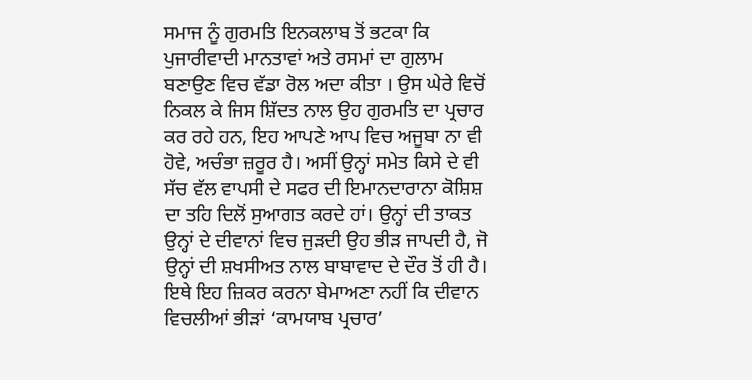ਸਮਾਜ ਨੂੰ ਗੁਰਮਤਿ ਇਨਕਲਾਬ ਤੋਂ ਭਟਕਾ ਕਿ ਪੁਜਾਰੀਵਾਦੀ ਮਾਨਤਾਵਾਂ ਅਤੇ ਰਸਮਾਂ ਦਾ ਗੁਲਾਮ ਬਣਾਉਣ ਵਿਚ ਵੱਡਾ ਰੋਲ ਅਦਾ ਕੀਤਾ । ਉਸ ਘੇਰੇ ਵਿਚੋਂ ਨਿਕਲ ਕੇ ਜਿਸ ਸ਼ਿੱਦਤ ਨਾਲ ਉਹ ਗੁਰਮਤਿ ਦਾ ਪ੍ਰਚਾਰ ਕਰ ਰਹੇ ਹਨ, ਇਹ ਆਪਣੇ ਆਪ ਵਿਚ ਅਜੂਬਾ ਨਾ ਵੀ ਹੋਵੇ, ਅਚੰਭਾ ਜ਼ਰੂਰ ਹੈ। ਅਸੀਂ ਉਨ੍ਹਾਂ ਸਮੇਤ ਕਿਸੇ ਦੇ ਵੀ ਸੱਚ ਵੱਲ ਵਾਪਸੀ ਦੇ ਸਫਰ ਦੀ ਇਮਾਨਦਾਰਾਨਾ ਕੋਸ਼ਿਸ਼ ਦਾ ਤਹਿ ਦਿਲੋਂ ਸੁਆਗਤ ਕਰਦੇ ਹਾਂ। ਉਨ੍ਹਾਂ ਦੀ ਤਾਕਤ ਉਨ੍ਹਾਂ ਦੇ ਦੀਵਾਨਾਂ ਵਿਚ ਜੁੜਦੀ ਉਹ ਭੀੜ ਜਾਪਦੀ ਹੈ, ਜੋ ਉਨ੍ਹਾਂ ਦੀ ਸ਼ਖਸੀਅਤ ਨਾਲ ਬਾਬਾਵਾਦ ਦੇ ਦੌਰ ਤੋਂ ਹੀ ਹੈ। ਇਥੇ ਇਹ ਜ਼ਿਕਰ ਕਰਨਾ ਬੇਮਾਅਣਾ ਨਹੀਂ ਕਿ ਦੀਵਾਨ ਵਿਚਲੀਆਂ ਭੀੜਾਂ ‘ਕਾਮਯਾਬ ਪ੍ਰਚਾਰ’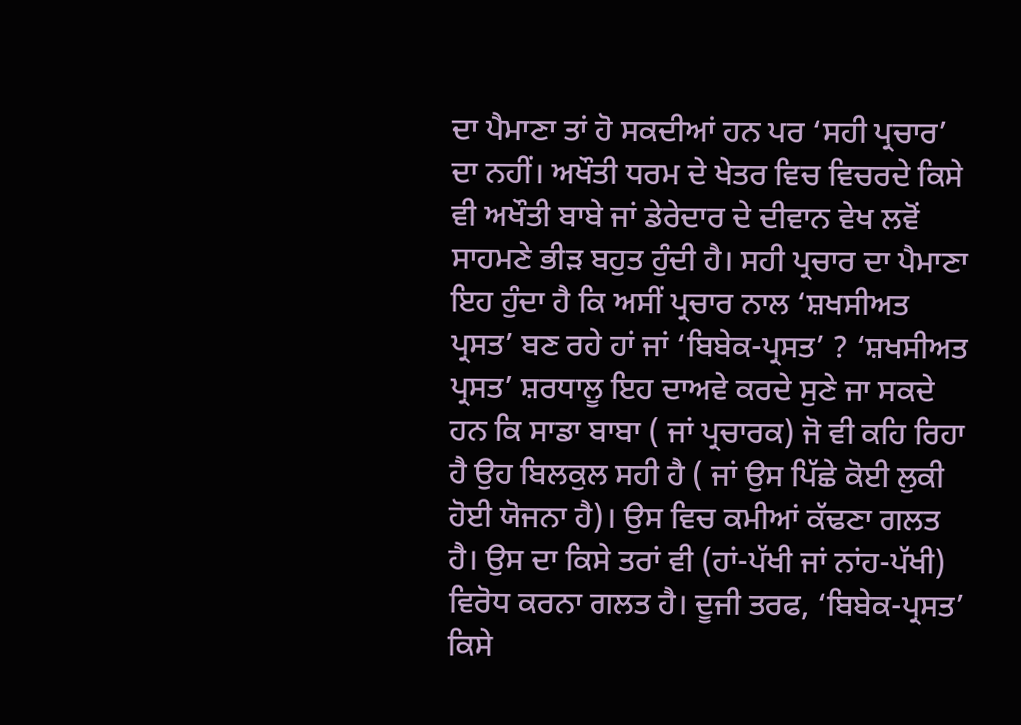ਦਾ ਪੈਮਾਣਾ ਤਾਂ ਹੋ ਸਕਦੀਆਂ ਹਨ ਪਰ ‘ਸਹੀ ਪ੍ਰਚਾਰ’ ਦਾ ਨਹੀਂ। ਅਖੌਤੀ ਧਰਮ ਦੇ ਖੇਤਰ ਵਿਚ ਵਿਚਰਦੇ ਕਿਸੇ ਵੀ ਅਖੌਤੀ ਬਾਬੇ ਜਾਂ ਡੇਰੇਦਾਰ ਦੇ ਦੀਵਾਨ ਵੇਖ ਲਵੋਂ ਸਾਹਮਣੇ ਭੀੜ ਬਹੁਤ ਹੁੰਦੀ ਹੈ। ਸਹੀ ਪ੍ਰਚਾਰ ਦਾ ਪੈਮਾਣਾ ਇਹ ਹੁੰਦਾ ਹੈ ਕਿ ਅਸੀਂ ਪ੍ਰਚਾਰ ਨਾਲ ‘ਸ਼ਖਸੀਅਤ ਪ੍ਰਸਤ’ ਬਣ ਰਹੇ ਹਾਂ ਜਾਂ ‘ਬਿਬੇਕ-ਪ੍ਰਸਤ’ ? ‘ਸ਼ਖਸੀਅਤ ਪ੍ਰਸਤ’ ਸ਼ਰਧਾਲੂ ਇਹ ਦਾਅਵੇ ਕਰਦੇ ਸੁਣੇ ਜਾ ਸਕਦੇ ਹਨ ਕਿ ਸਾਡਾ ਬਾਬਾ ( ਜਾਂ ਪ੍ਰਚਾਰਕ) ਜੋ ਵੀ ਕਹਿ ਰਿਹਾ ਹੈ ਉਹ ਬਿਲਕੁਲ ਸਹੀ ਹੈ ( ਜਾਂ ਉਸ ਪਿੱਛੇ ਕੋਈ ਲੁਕੀ ਹੋਈ ਯੋਜਨਾ ਹੈ)। ਉਸ ਵਿਚ ਕਮੀਆਂ ਕੱਢਣਾ ਗਲਤ ਹੈ। ਉਸ ਦਾ ਕਿਸੇ ਤਰਾਂ ਵੀ (ਹਾਂ-ਪੱਖੀ ਜਾਂ ਨਾਂਹ-ਪੱਖੀ) ਵਿਰੋਧ ਕਰਨਾ ਗਲਤ ਹੈ। ਦੂਜੀ ਤਰਫ, ‘ਬਿਬੇਕ-ਪ੍ਰਸਤ’ ਕਿਸੇ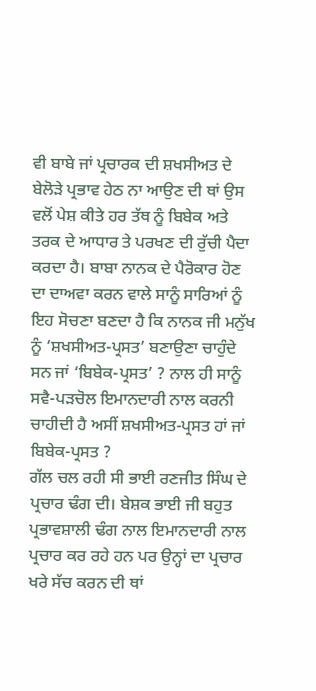ਵੀ ਬਾਬੇ ਜਾਂ ਪ੍ਰਚਾਰਕ ਦੀ ਸ਼ਖਸੀਅਤ ਦੇ ਬੇਲੋੜੇ ਪ੍ਰਭਾਵ ਹੇਠ ਨਾ ਆਉਣ ਦੀ ਥਾਂ ਉਸ ਵਲੋਂ ਪੇਸ਼ ਕੀਤੇ ਹਰ ਤੱਥ ਨੂੰ ਬਿਬੇਕ ਅਤੇ ਤਰਕ ਦੇ ਆਧਾਰ ਤੇ ਪਰਖਣ ਦੀ ਰੁੱਚੀ ਪੈਦਾ ਕਰਦਾ ਹੈ। ਬਾਬਾ ਨਾਨਕ ਦੇ ਪੈਰੋਕਾਰ ਹੋਣ ਦਾ ਦਾਅਵਾ ਕਰਨ ਵਾਲੇ ਸਾਨੂੰ ਸਾਰਿਆਂ ਨੂੰ ਇਹ ਸੋਚਣਾ ਬਣਦਾ ਹੈ ਕਿ ਨਾਨਕ ਜੀ ਮਨੁੱਖ ਨੂੰ ‘ਸ਼ਖਸੀਅਤ-ਪ੍ਰਸਤ’ ਬਣਾਉਣਾ ਚਾਹੁੰਦੇ ਸਨ ਜਾਂ ‘ਬਿਬੇਕ-ਪ੍ਰਸਤ’ ? ਨਾਲ ਹੀ ਸਾਨੂੰ ਸਵੈ-ਪੜਚੋਲ ਇਮਾਨਦਾਰੀ ਨਾਲ ਕਰਨੀ ਚਾਹੀਦੀ ਹੈ ਅਸੀਂ ਸ਼ਖਸੀਅਤ-ਪ੍ਰਸਤ ਹਾਂ ਜਾਂ ਬਿਬੇਕ-ਪ੍ਰਸਤ ?
ਗੱਲ ਚਲ ਰਹੀ ਸੀ ਭਾਈ ਰਣਜੀਤ ਸਿੰਘ ਦੇ ਪ੍ਰਚਾਰ ਢੰਗ ਦੀ। ਬੇਸ਼ਕ ਭਾਈ ਜੀ ਬਹੁਤ ਪ੍ਰਭਾਵਸ਼ਾਲੀ ਢੰਗ ਨਾਲ ਇਮਾਨਦਾਰੀ ਨਾਲ ਪ੍ਰਚਾਰ ਕਰ ਰਹੇ ਹਨ ਪਰ ਉਨ੍ਹਾਂ ਦਾ ਪ੍ਰਚਾਰ ਖਰੇ ਸੱਚ ਕਰਨ ਦੀ ਥਾਂ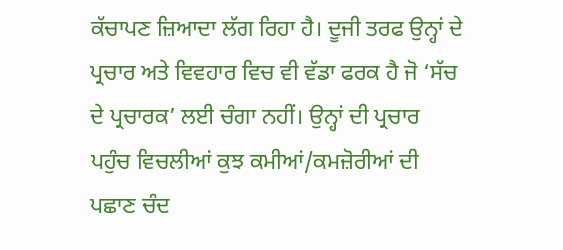ਕੱਚਾਪਣ ਜ਼ਿਆਦਾ ਲੱਗ ਰਿਹਾ ਹੈ। ਦੂਜੀ ਤਰਫ ਉਨ੍ਹਾਂ ਦੇ ਪ੍ਰਚਾਰ ਅਤੇ ਵਿਵਹਾਰ ਵਿਚ ਵੀ ਵੱਡਾ ਫਰਕ ਹੈ ਜੋ ‘ਸੱਚ ਦੇ ਪ੍ਰਚਾਰਕ’ ਲਈ ਚੰਗਾ ਨਹੀਂ। ਉਨ੍ਹਾਂ ਦੀ ਪ੍ਰਚਾਰ ਪਹੁੰਚ ਵਿਚਲੀਆਂ ਕੁਝ ਕਮੀਆਂ/ਕਮਜ਼ੋਰੀਆਂ ਦੀ ਪਛਾਣ ਚੰਦ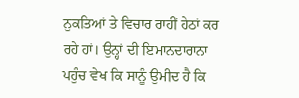ਨੁਕਤਿਆਂ ਤੇ ਵਿਚਾਰ ਰਾਹੀਂ ਹੇਠਾਂ ਕਰ ਰਹੇ ਹਾਂ। ਉਨ੍ਹਾਂ ਦੀ ਇਮਾਨਦਾਰਾਨਾ ਪਹੁੰਚ ਵੇਖ ਕਿ ਸਾਨੂੰ ਉਮੀਦ ਹੈ ਕਿ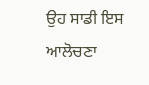ਉਹ ਸਾਡੀ ਇਸ ਆਲੋਚਣਾ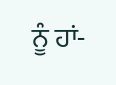ਨੂੰ ਹਾਂ-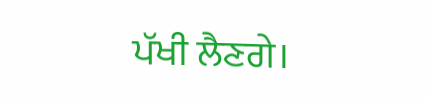ਪੱਖੀ ਲੈਣਗੇ।